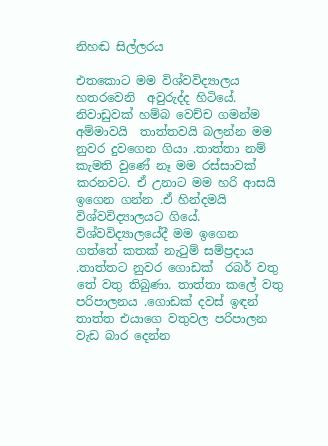නිහඬ සිල්ලරය

එතකොට මම විශ්වවිද්‍යාලය හතරවෙනි  අවුරුද්ද හිටියේ. නිවාඩුවක් හම්බ වෙච්ච ගමන්ම අම්මාවයි  තාත්තවයි බලන්න මම නුවර දුවගෙන ගියා .තාත්තා නම් කැමති වුණේ නෑ මම රස්සාවක් කරනවට. ඒ උනාට මම හරි ආසයි ඉගෙන ගන්න .ඒ හින්දමයි විශ්වවිද්‍යාලයට ගියේ.  විශ්වවිද්‍යාලයේදී මම ඉගෙන ගත්තේ කතක් නැටුම් සම්ප්‍රදාය .තාත්තට නුවර ගොඩක්  රබර් වතු තේ වතු තිබුණා. තාත්තා කලේ වතු පරිපාලනය .ගොඩක් දවස් ඉඳන් තාත්ත එයාගෙ වතුවල පරිපාලන වැඩ බාර දෙන්න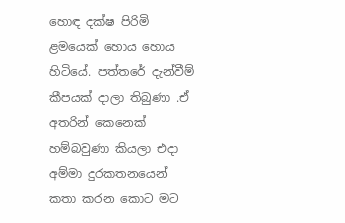හොඳ දක්ෂ පිරිමි ළමයෙක් හොය හොය හිටියේ. පත්තරේ දැන්වීම් කීපයක් දාලා තිබුණා .ඒ අතරින් කෙනෙක් හම්බවුණා කියලා එදා අම්මා දුරකතනයෙන් කතා කරන කොට මට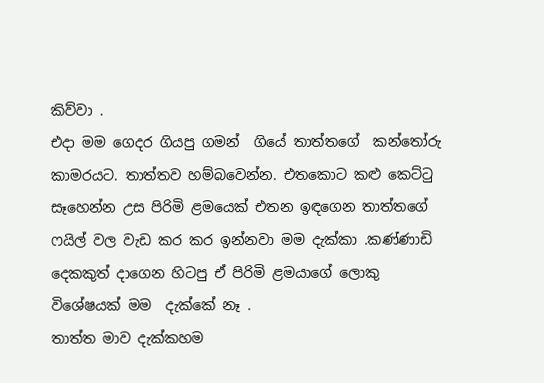කිව්වා .
එදා මම ගෙදර ගියපු ගමන්  ගියේ තාත්තගේ  කන්තෝරු කාමරයට. තාත්තව හම්බවෙන්න. එතකොට කළු කෙට්ටු සෑහෙන්න උස පිරිමි ළමයෙක් එතන ඉඳගෙන තාත්තගේ ෆයිල් වල වැඩ කර කර ඉන්නවා මම දැක්කා .කණ්ණාඩි දෙකකුත් දාගෙන හිටපු ඒ පිරිමි ළමයාගේ ලොකු විශේෂයක් මම  දැක්කේ නෑ .
තාත්ත මාව දැක්කහම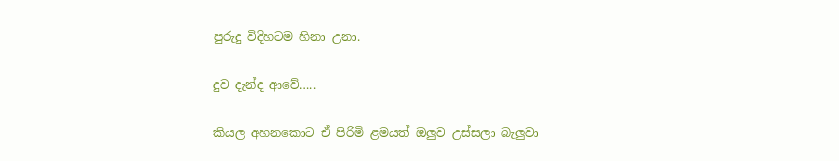පුරුදු විදිහටම හිනා උනා.

දුව දැන්ද ආවේ…..

කියල අහනකොට ඒ පිරිමි ළමයත් ඔලුව උස්සලා බැලුවා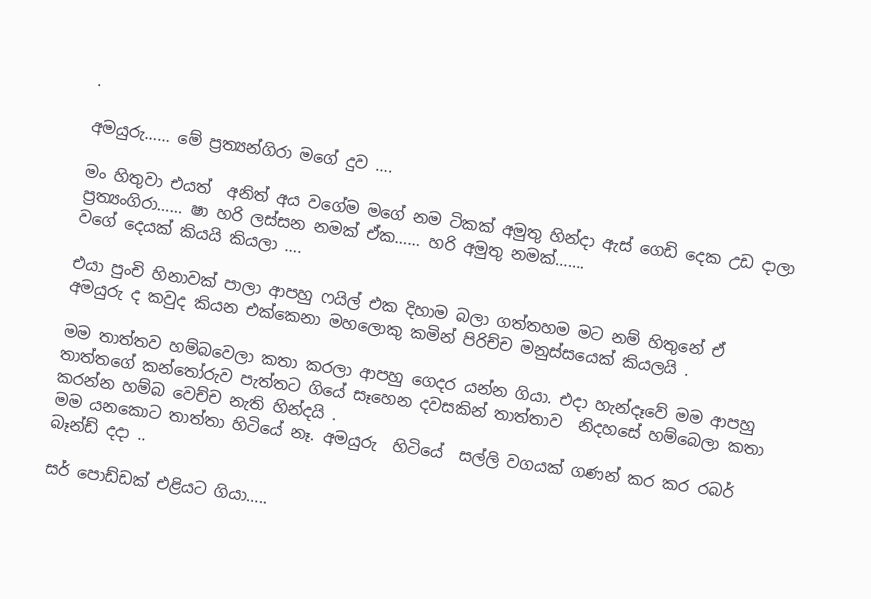.

අමයුරු…… මේ ප්‍රත්‍යන්ගිරා මගේ දුව ….

මං හිතුවා එයත්  අනිත් අය වගේම මගේ නම ටිකක් අමුතු හින්දා ඇස් ගෙඩි දෙක උඩ දාලා ප්‍රත්‍යංගිරා…… ෂා හරි ලස්සන නමක් ඒක…… හරි අමුතු නමක්…….
වගේ දෙයක් කියයි කියලා ….

එයා පුංචි හිනාවක් පාලා ආපහු ෆයිල් එක දිහාම බලා ගත්තහම මට නම් හිතුනේ ඒ අමයුරු ද කවුද කියන එක්කෙනා මහලොකු කමින් පිරිච්ච මනුස්සයෙක් කියලයි .

මම තාත්තව හම්බවෙලා කතා කරලා ආපහු ගෙදර යන්න ගියා. එදා හැන්දෑවේ මම ආපහු තාත්තගේ කන්තෝරුව පැත්තට ගියේ සෑහෙන දවසකින් තාත්තාව  නිදහසේ හම්බෙලා කතා කරන්න හම්බ වෙච්ච නැති හින්දයි .
මම යනකොට තාත්තා හිටියේ නෑ. අමයුරු  හිටියේ  සල්ලි වගයක් ගණන් කර කර රබර් බෑන්ඩ් දදා ..

සර් පොඩ්ඩක් එළියට ගියා…..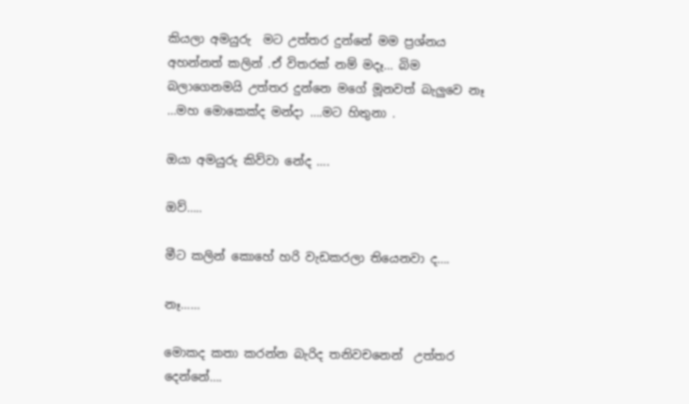කියලා අමයුරු  මට උත්තර දුන්නේ මම ප්‍රශ්නය අහන්නත් කලින් .ඒ විතරක් නම් මදෑ… බිම බලාගෙනමයි උත්තර දුන්නෙ මගේ මූනවත් බැලුවෙ නෑ …මහ මොකෙක්ද මන්දා ….මට හිතුනා .

ඔයා අමයුරු කිව්වා නේද ….

ඔව්…..

මීට කලින් කොහේ හරි වැඩකරලා තියෙනවා ද….

නෑ……

මොකද කතා කරන්න බැරිද තනිවචනෙන්  උත්තර දෙන්නේ….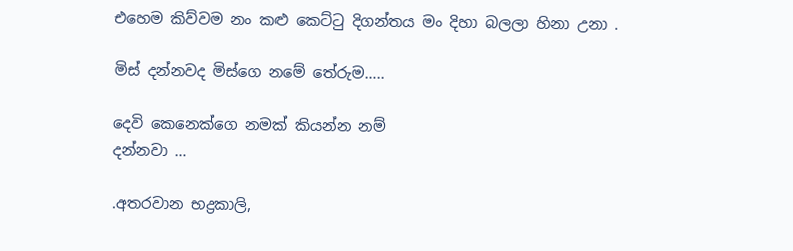එහෙම කිව්වම නං කළු කෙට්ටු දිගන්තය මං දිහා බලලා හිනා උනා .

මිස් දන්නවද මිස්ගෙ නමේ තේරුම…..

දෙවි කෙනෙක්ගෙ නමක් කියන්න නම්
දන්නවා …

.අතරවාන භද්‍රකාලි,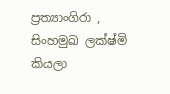ප්‍රත්‍යාංගිරා , සිංහමුඛ ලක්ෂ්මි කියලා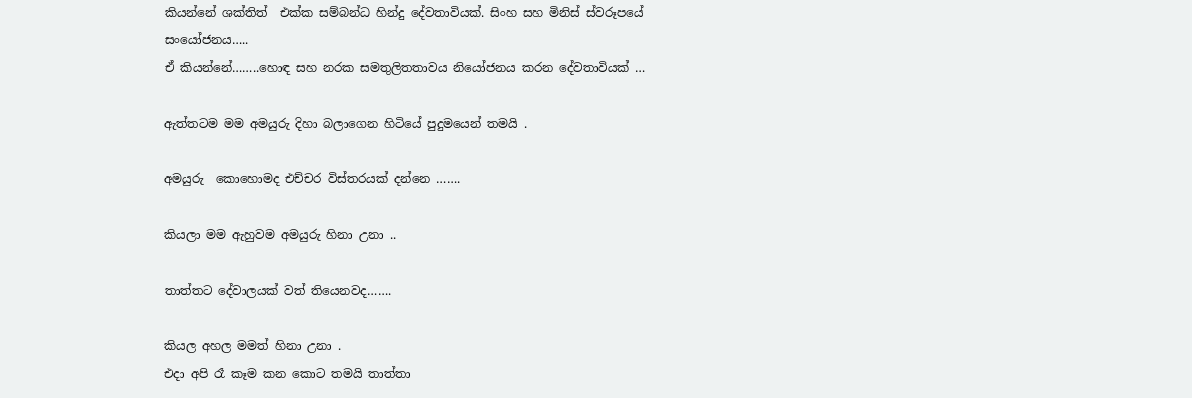කියන්නේ ශක්තිත්  එක්ක සම්බන්ධ හින්දු දේවතාවියක්. සිංහ සහ මිනිස් ස්වරූපයේ සංයෝජනය…..
ඒ කියන්නේ……..හොඳ සහ නරක සමතුලිතතාවය නියෝජනය කරන දේවතාවියක් …

ඇත්තටම මම අමයුරු දිහා බලාගෙන හිටියේ පුදුමයෙන් තමයි .

අමයුරු  කොහොමද එච්චර විස්තරයක් දන්නෙ …….

කියලා මම ඇහුවම අමයුරු හිනා උනා ..

තාත්තට දේවාලයක් වත් තියෙනවද…….

කියල අහල මමත් හිනා උනා .
එදා අපි රෑ කෑම කන කොට තමයි තාත්තා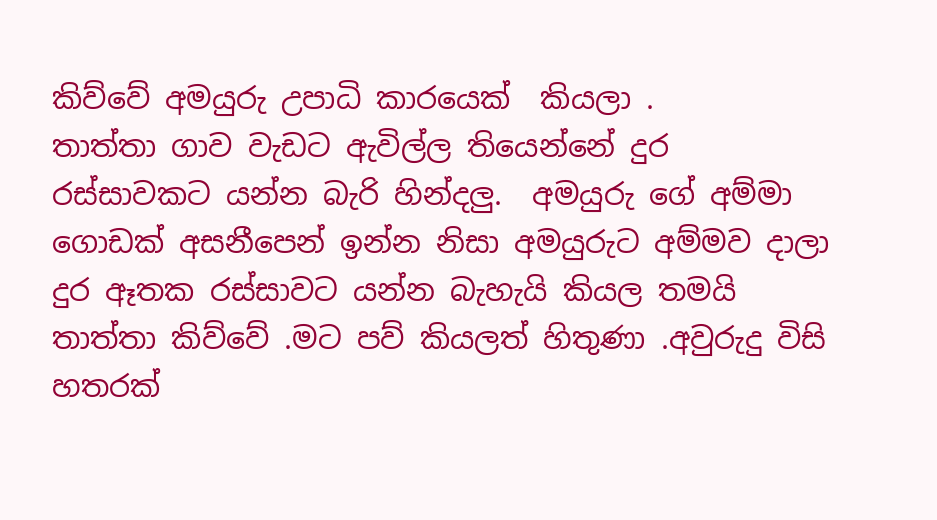කිව්වේ අමයුරු උපාධි කාරයෙක්  කියලා .
තාත්තා ගාව වැඩට ඇවිල්ල තියෙන්නේ දුර රස්සාවකට යන්න බැරි හින්දලු.  අමයුරු ගේ අම්මා ගොඩක් අසනීපෙන් ඉන්න නිසා අමයුරුට අම්මව දාලා දුර ඈතක රස්සාවට යන්න බැහැයි කියල තමයි තාත්තා කිව්වේ .මට පව් කියලත් හිතුණා .අවුරුදු විසි හතරක්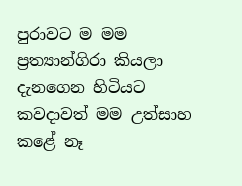පුරාවට ම මම ප්‍රත්‍යාන්ගිරා කියලා දැනගෙන හිටියට කවදාවත් මම උත්සාහ කළේ නෑ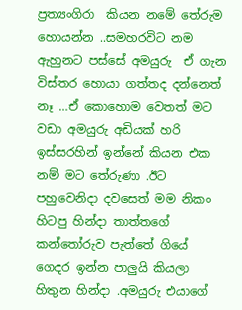ප්‍රත්‍යංගිරා  කියන නමේ තේරුම හොයන්න ..සමහරවිට නම ඇහුනට පස්සේ අමයුරු  ඒ ගැන විස්තර හොයා ගත්තද දන්නෙත් නෑ …ඒ කොහොම වෙතත් මට වඩා අමයුරු අඩියක් හරි ඉස්සරහින් ඉන්නේ කියන එක නම් මට තේරුණා .ඊට පහුවෙනිදා දවසෙත් මම නිකං හිටපු හින්දා තාත්තගේ කන්තෝරුව පැත්තේ ගියේ ගෙදර ඉන්න පාලුයි කියලා හිතුන හින්දා .අමයුරු එයාගේ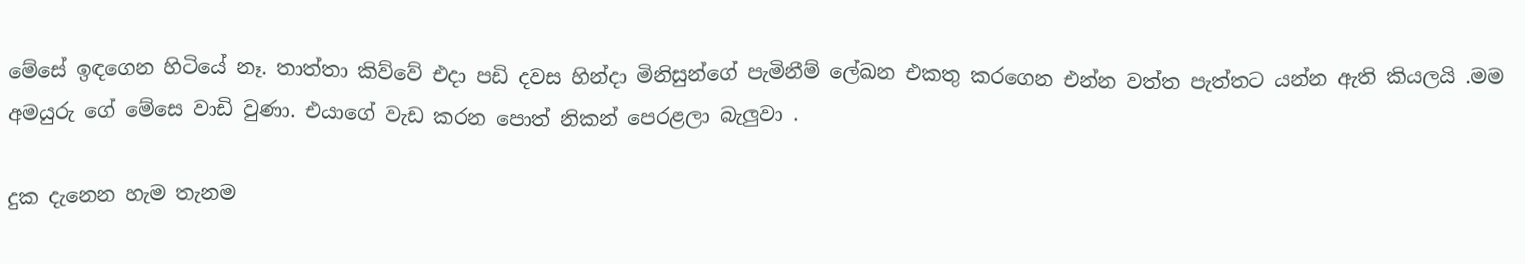මේසේ ඉඳගෙන හිටියේ නෑ. තාත්තා කිව්වේ එදා පඩි දවස හින්දා මිනිසුන්ගේ පැමිනීම් ලේඛන එකතු කරගෙන එන්න වත්ත පැත්තට යන්න ඇති කියලයි .මම අමයුරු ගේ මේසෙ වාඩි වුණා. එයාගේ වැඩ කරන පොත් නිකන් පෙරළලා බැලුවා .

දුක දැනෙන හැම තැනම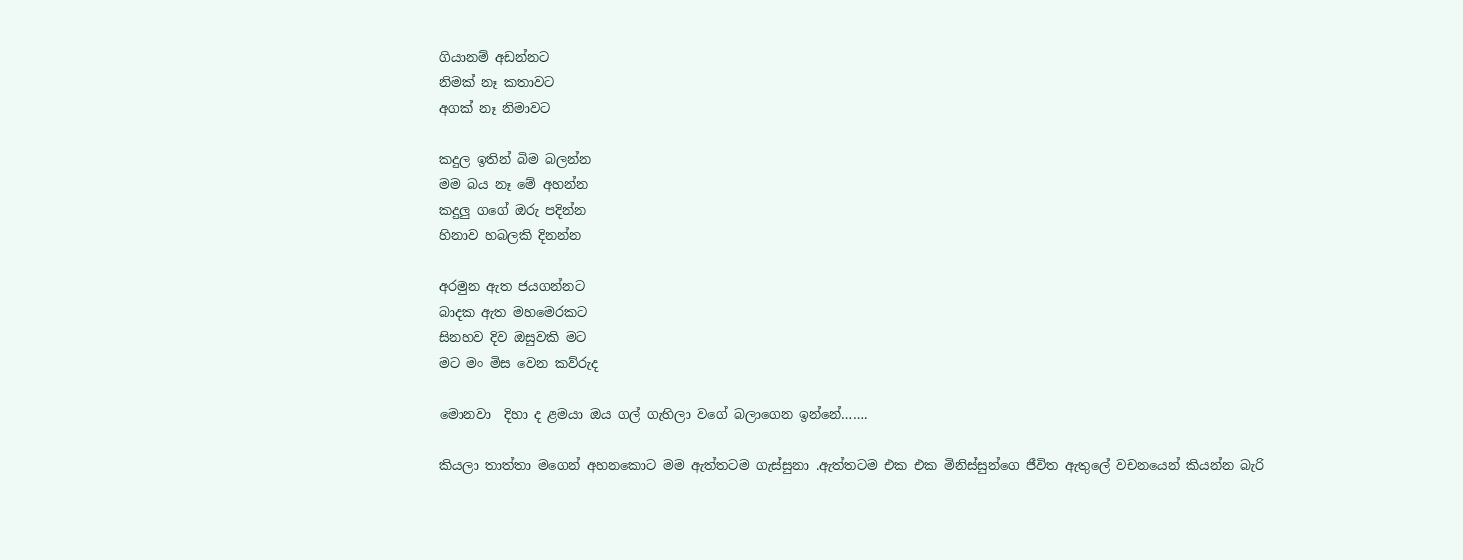ගියානම් අඩන්නට
නිමක් නෑ කතාවට
අගක් නෑ නිමාවට

කදුල ඉතින් බිම බලන්න
මම බය නෑ මේ අහන්න
කදුලු ගගේ ඔරු පදින්න
හිනාව හබලකි දිනන්න

අරමුන ඇත ජයගන්නට
බාදක ඇත මහමෙරකට
සිනහව දිව ඔසුවකි මට
මට මං මිස වෙන කව්රුද

මොනවා  දිහා ද ළමයා ඔය ගල් ගැහිලා වගේ බලාගෙන ඉන්නේ…….

කියලා තාත්තා මගෙන් අහනකොට මම ඇත්තටම ගැස්සුනා .ඇත්තටම එක එක මිනිස්සුන්ගෙ ජීවිත ඇතුලේ වචනයෙන් කියන්න බැරි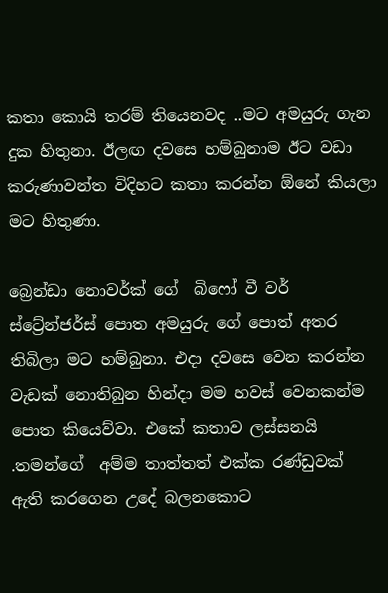කතා කොයි තරම් තියෙනවද ..මට අමයුරු ගැන දුක හිතුනා. ඊලඟ දවසෙ හම්බුනාම ඊට වඩා කරුණාවන්ත විදිහට කතා කරන්න ඕනේ කියලා මට හිතුණා.

බ්‍රෙන්ඩා නොවර්ක් ගේ  බිෆෝ වී වර් ස්ට්‍රේන්ජර්ස් පොත අමයුරු ගේ පොත් අතර තිබිලා මට හම්බුනා. එදා දවසෙ වෙන කරන්න වැඩක් නොතිබුන හින්දා මම හවස් වෙනකන්ම පොත කියෙව්වා. එකේ කතාව ලස්සනයි .තමන්ගේ  අම්ම තාත්තත් එක්ක රණ්ඩුවක් ඇති කරගෙන උදේ බලනකොට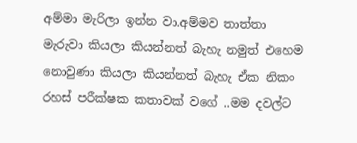අම්මා මැරිලා ඉන්න වා.අම්මව තාත්තා මැරුවා කියලා කියන්නත් බැහැ නමුත් එහෙම නොවුණා කියලා කියන්නත් බැහැ ඒක නිකං රහස් පරීක්ෂක කතාවක් වගේ ..මම දවල්ට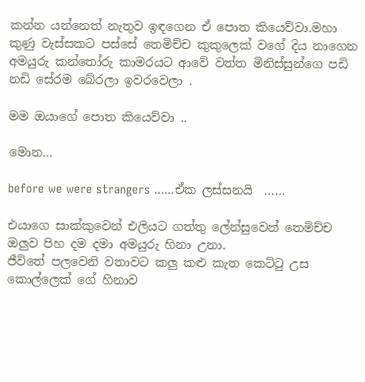කන්න යන්නෙත් නැතුව ඉඳගෙන ඒ පොත කියෙව්වා.මහා කුණු වැස්සකට පස්සේ තෙමිච්ච කුකුලෙක් වගේ දිය නාගෙන අමයුරු කන්තෝරු කාමරයට ආවේ වත්ත මිනිස්සුන්ගෙ පඩි නඩි සේරම බේරලා ඉවරවෙලා .

මම ඔයාගේ පොත කියෙව්වා ..

මොන…

before we were strangers ……ඒක ලස්සනයි  ……

එයාගෙ සාක්කුවෙන් එලියට ගත්තු ලේන්සුවෙන් තෙමිච්ච ඔලුව පිහ දම දමා අමයුරු හිනා උනා.
ජීවිතේ පලවෙනි වතාවට කලු කළු කැත කෙට්ටු උස කොල්ලෙක් ගේ හිනාව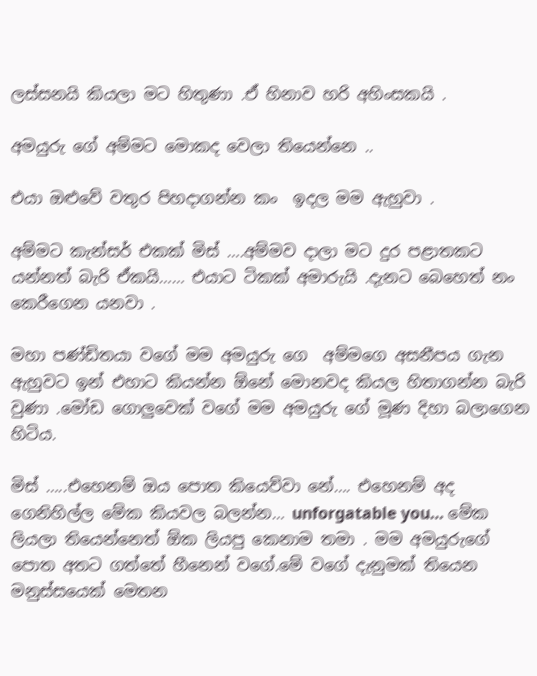ලස්සනයි කියලා මට හිතුණා .ඒ හිනාව හරි අහිංසකයි .

අමයුරු ගේ අම්මට මොකද වෙලා තියෙන්නෙ ..

එයා ඔළුවේ වතුර පිහදාගන්න කං  ඉදල මම ඇහුවා .

අම්මට කැන්සර් එකක් මිස් ….අම්මව දාලා මට දුර පළාතකට යන්නත් බැරි ඒකයි…… එයාට ටිකක් අමාරුයි .දැනට බෙහෙත් නං කෙරීගෙන යනවා .

මහා පණ්ඩිතයා වගේ මම අමයුරු ගෙ  අම්මගෙ අසනීපය ගැන ඇහුවට ඉන් එහාට කියන්න ඕනේ මොනවද කියල හිතාගන්න බැරි වුණා .මෝඩ ගොලුවෙක් වගේ මම අමයුරු ගේ මූණ දිහා බලාගෙන හිටිය.

මිස් …..එහෙනම් ඔය පොත කියෙව්වා නේ…. එහෙනම් අද ගෙනිහිල්ල මේක කියවල බලන්න… unforgatable you… මේක ලියලා තියෙන්නෙත් ඕක ලියපු කෙනාම තමා . මම අමයුරුගේ පොත අතට ගත්තේ හීනෙන් වගේ.මේ වගේ දැනුමක් තියෙන මනුස්සයෙක් මෙතන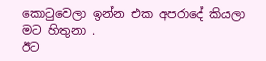කොටුවෙලා ඉන්න එක අපරාදේ කියලා  මට හිතුනා .
ඊට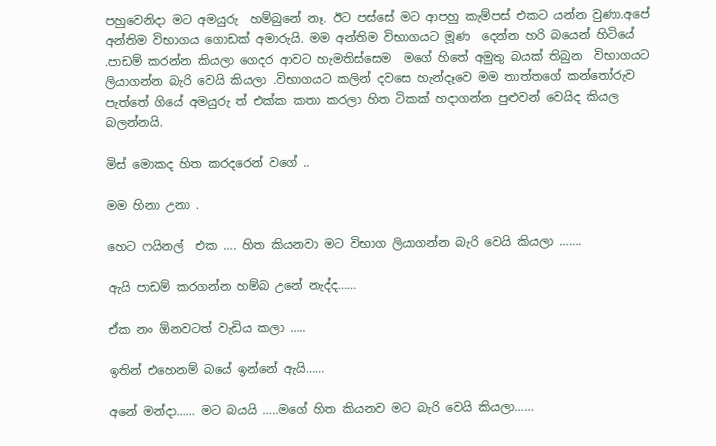පහුවෙනිදා මට අමයුරු  හම්බුනේ නෑ. ඊට පස්සේ මට ආපහු කැම්පස් එකට යන්න වුණා.අපේ අන්තිම විභාගය ගොඩක් අමාරුයි. මම අන්තිම විභාගයට මූණ  දෙන්න හරි බයෙන් හිටියේ .පාඩම් කරන්න කියලා ගෙදර ආවට හැමතිස්සෙම  මගේ හිතේ අමුතු බයක් තිබුන  විභාගයට ලියාගන්න බැරි වෙයි කියලා .විභාගයට කලින් දවසෙ හැන්දෑවෙ මම තාත්තගේ කන්තෝරුව පැත්තේ ගියේ අමයුරු ත් එක්ක කතා කරලා හිත ටිකක් හදාගන්න පුළුවන් වෙයිද කියල බලන්නයි.

මිස් මොකද හිත කරදරෙන් වගේ ..

මම හිනා උනා .

හෙට ෆයිනල්  එක …. හිත කියනවා මට විභාග ලියාගන්න බැරි වෙයි කියලා …….

ඇයි පාඩම් කරගන්න හම්බ උනේ නැද්ද……

ඒක නං ඕනවටත් වැඩිය කලා …..

ඉතින් එහෙනම් බයේ ඉන්නේ ඇයි……

අනේ මන්දා…… මට බයයි …..මගේ හිත කියනව මට බැරි වෙයි කියලා……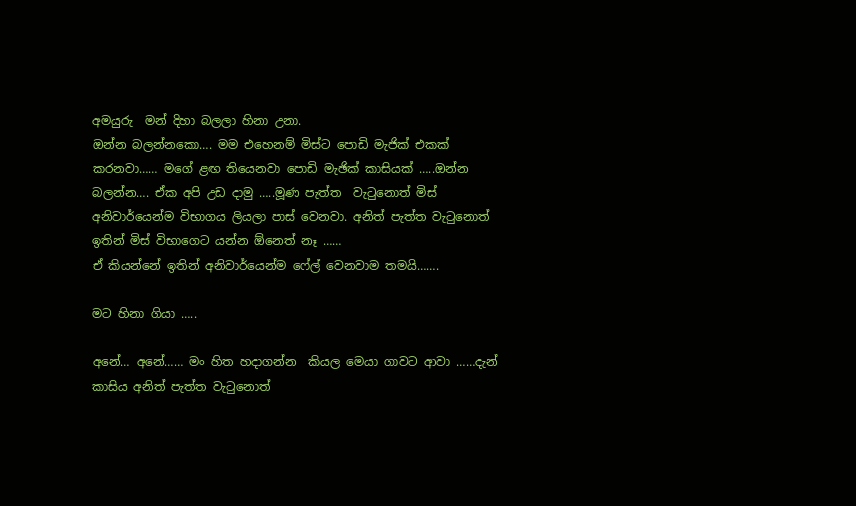අමයුරු  මන් දිහා බලලා හිනා උනා.
ඔන්න බලන්නකො…. මම එහෙනම් මිස්ට පොඩි මැජික් එකක් කරනවා…… මගේ ළඟ තියෙනවා පොඩි මැඡික් කාසියක් …..ඔන්න බලන්න…. ඒක අපි උඩ දාමු …..මූණ පැත්ත  වැටුනොත් මිස් අනිවාර්යෙන්ම විභාග‍ය ලියලා පාස් වෙනවා. අනිත් පැත්ත වැටුනොත් ඉතින් මිස් විභාගෙට යන්න ඕනෙත් නෑ ……
ඒ කියන්නේ ඉතින් අනිවාර්යෙන්ම ෆේල් වෙනවාම තමයි…….

මට හිනා ගියා …..

අනේ… අනේ…… මං හිත හදාගන්න  කියල මෙයා ගාවට ආවා ……දැන්  කාසිය අනිත් පැත්ත වැටුනොත්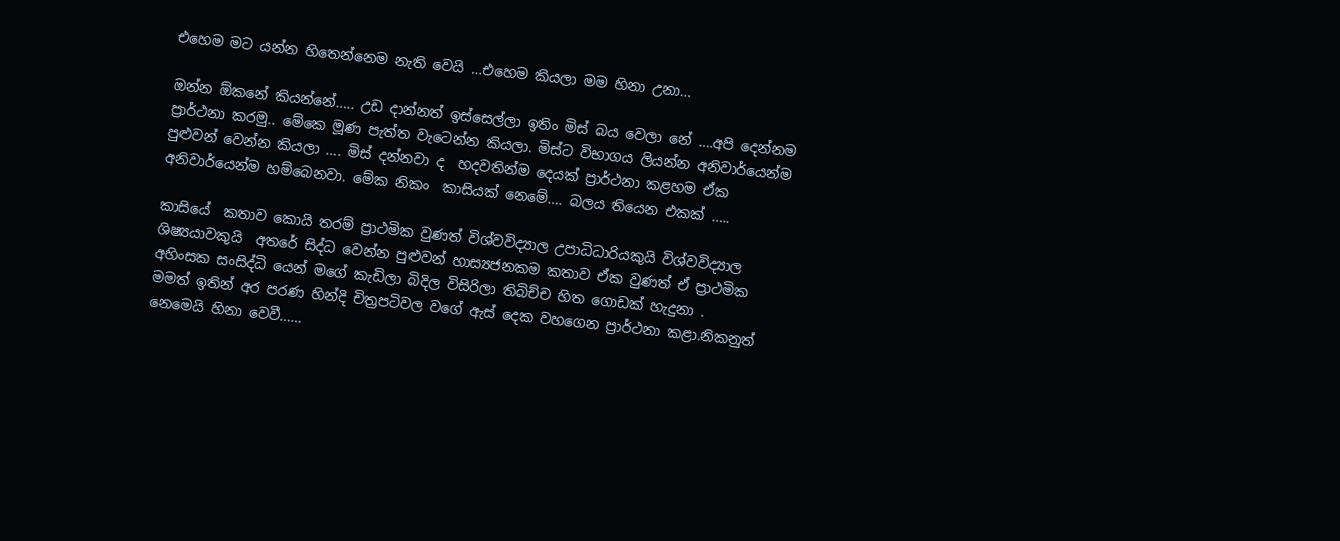එහෙම මට යන්න හිතෙන්නෙම නැති වෙයි …එහෙම කියලා මම හිනා උනා…

ඔන්න ඕකනේ කියන්නේ….. උඩ දාන්නත් ඉස්සෙල්ලා ඉතිං මිස් බය වෙලා නේ ….අපි දෙන්නම ප්‍රාර්ථනා කරමු.. මේකෙ මූණ පැත්ත වැටෙන්න කියලා. මිස්ට විභාගය ලියන්න අනිවාර්යෙන්ම පුළුවන් වෙන්න කියලා …. මිස් දන්නවා ද  හදවතින්ම දෙයක් ප්‍රාර්ථනා කළහම ඒක අනිවාර්යෙන්ම හම්බෙනවා. මේක නිකං  කාසියක් නෙමේ…. බලය තියෙන එකක් …..

කාසියේ  කතාව කොයි තරම් ප්‍රාථමික වුණත් විශ්වවිද්‍යාල උපාධිධාරියකුයි විශ්වවිද්‍යාල ශිෂ්‍යයාවකුයි  අතරේ සිද්ධ වෙන්න පුළුවන් හාස්‍යජනකම කතාව ඒක වුණත් ඒ ප්‍රාථමික අහිංසක සංසිද්ධි යෙන් මගේ කැඩිලා බිදිල විසිරිලා තිබිච්ච හිත ගොඩක් හැදුනා .
මමත් ඉතින් අර පරණ හින්දි චිත්‍රපටිවල වගේ ඇස් දෙක වහගෙන ප්‍රාර්ථනා කළා.නිකනුත් නෙමෙයි හිනා වෙවී……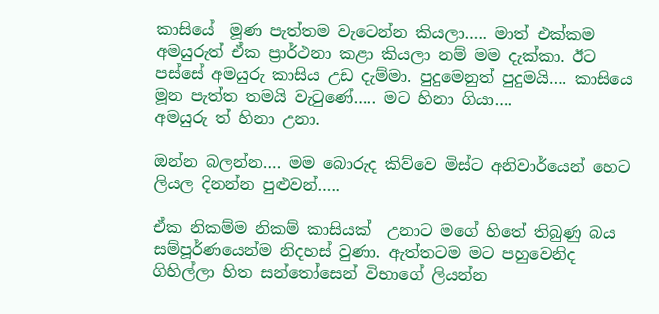කාසියේ  මූණ පැත්තම වැටෙන්න කියලා….. මාත් එක්කම අමයුරුත් ඒක ප්‍රාර්ථනා කළා කියලා නම් මම දැක්කා. ඊට පස්සේ අමයුරු කාසිය උඩ දැම්මා. පුදුමෙනුත් පුදුමයි…. කාසියෙ  මූන පැත්ත තමයි වැටුණේ….. මට හිනා ගියා….
අමයුරු ත් හිනා උනා.

ඔන්න බලන්න…. මම බොරුද කිව්වෙ මිස්ට අනිවාර්යෙන් හෙට ලියල දිනන්න පුළුවන්…..

ඒක නිකම්ම නිකම් කාසියක්  උනාට මගේ හිතේ තිබුණු බය සම්පූර්ණයෙන්ම නිදහස් වුණා. ඇත්තටම මට පහුවෙනිද ගිහිල්ලා හිත සන්තෝසෙන් විභාගේ ලියන්න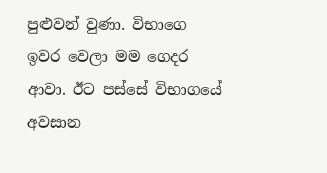පුළුවන් වුණා. විභාගෙ ඉවර වෙලා මම ගෙදර ආවා. ඊට පස්සේ විභාගයේ අවසාන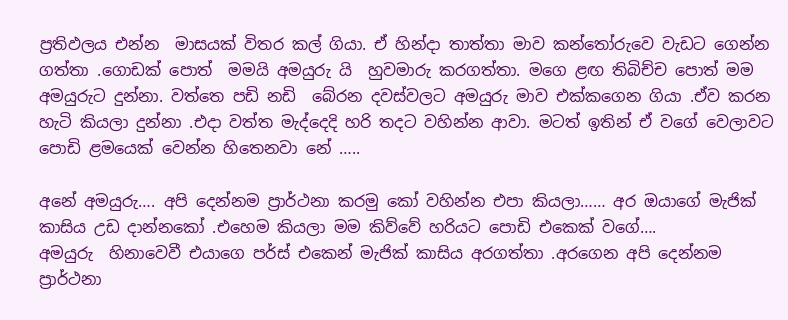ප්‍රතිඵලය එන්න  මාසයක් විතර කල් ගියා. ඒ හින්දා තාත්තා මාව කන්තෝරුවෙ වැඩට ගෙන්න ගත්තා .ගොඩක් පොත්  මමයි අමයුරු යි  හුවමාරු කරගත්තා. මගෙ ළඟ තිබිච්ච පොත් මම අමයුරුට දුන්නා. වත්තෙ පඩි නඩි  බේරන දවස්වලට අමයුරු මාව එක්කගෙන ගියා .ඒව කරන හැටි කියලා දුන්නා .එදා වත්ත මැද්දෙදි හරි තදට වහින්න ආවා. මටත් ඉතින් ඒ වගේ වෙලාවට පොඩි ළමයෙක් වෙන්න හිතෙනවා නේ …..

අනේ අමයුරු…. අපි දෙන්නම ප්‍රාර්ථනා කරමු කෝ වහින්න එපා කියලා…… අර ඔයාගේ මැජික් කාසිය උඩ දාන්නකෝ .එහෙම කියලා මම කිව්වේ හරියට පොඩි එකෙක් වගේ….
අමයුරු  හිනාවෙවී එයාගෙ පර්ස් එකෙන් මැජික් කාසිය අරගත්තා .අරගෙන අපි දෙන්නම ප්‍රාර්ථනා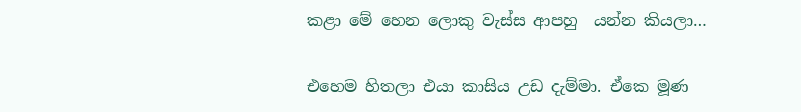කළා මේ හෙන ලොකු වැස්ස ආපහු  යන්න කියලා…

එහෙම හිතලා එයා කාසිය උඩ දැම්මා. ඒකෙ මූණ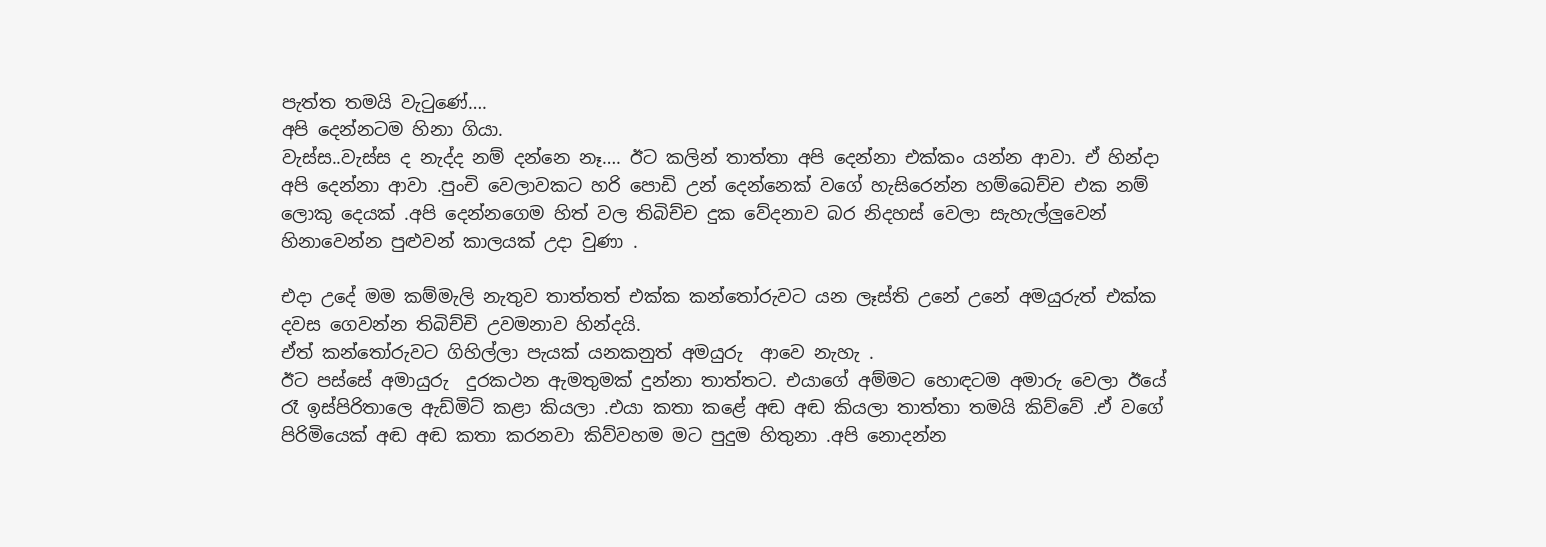පැත්ත තමයි වැටුණේ….
අපි දෙන්නටම හිනා ගියා.
වැස්ස..වැස්ස ද නැද්ද නම් දන්නෙ නෑ…. ඊට කලින් තාත්තා අපි දෙන්නා එක්කං යන්න ආවා. ඒ හින්දා අපි දෙන්නා ආවා .පුංචි වෙලාවකට හරි පොඩි උන් දෙන්නෙක් වගේ හැසිරෙන්න හම්බෙච්ච එක නම් ලොකු දෙයක් .අපි දෙන්නගෙම හිත් වල තිබිච්ච දුක වේදනාව බර නිදහස් වෙලා සැහැල්ලුවෙන් හිනාවෙන්න පුළුවන් කාලයක් උදා වුණා .

එදා උදේ මම කම්මැලි නැතුව තාත්තත් එක්ක කන්තෝරුවට යන ලෑස්ති උනේ උනේ අමයුරුත් එක්ක දවස ගෙවන්න තිබිච්චි උවමනාව හින්දයි.
ඒත් කන්තෝරුවට ගිහිල්ලා පැයක් යනකනුත් අමයුරු  ආවෙ නැහැ .
ඊට පස්සේ අමායුරු  දුරකථන ඇමතුමක් දුන්නා තාත්තට. එයාගේ අම්මට හොඳටම අමාරු වෙලා ඊයේ රෑ ඉස්පිරිතාලෙ ඇඩ්මිට් කළා කියලා .එයා කතා කළේ අඬ අඬ කියලා තාත්තා තමයි කිව්වේ .ඒ වගේ පිරිමියෙක් අඬ අඬ කතා කරනවා කිව්වහම මට පුදුම හිතුනා .අපි නොදන්න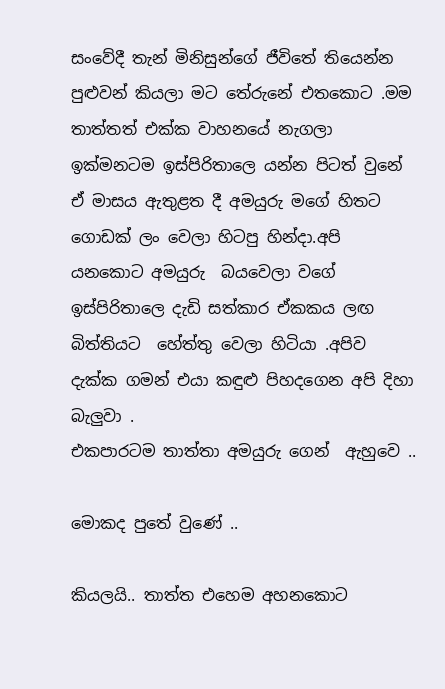සංවේදී තැන් මිනිසුන්ගේ ජීවිතේ තියෙන්න පුළුවන් කියලා මට තේරුනේ එතකොට .මම තාත්තත් එක්ක වාහනයේ නැගලා ඉක්මනටම ඉස්පිරිතාලෙ යන්න පිටත් වුනේ ඒ මාසය ඇතුළත දී අමයුරු මගේ හිතට ගොඩක් ලං වෙලා හිටපු හින්දා.අපි යනකොට අමයුරු  බයවෙලා වගේ ඉස්පිරිතාලෙ දැඩි සත්කාර ඒකකය ලඟ බිත්තියට  හේත්තු වෙලා හිටියා .අපිව දැක්ක ගමන් එයා කඳුළු පිහදගෙන අපි දිහා බැලුවා .
එකපාරටම තාත්තා අමයුරු ගෙන්  ඇහුවෙ ..

මොකද පුතේ වුණේ ..

කියලයි.. තාත්ත එහෙම අහනකොට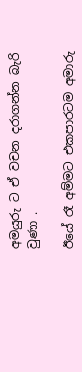අමයුරු ට ඒ වචන දරාගන්න බැරි වුණා .

ඊයේ රෑ අම්මට එකපාරටම අමාරු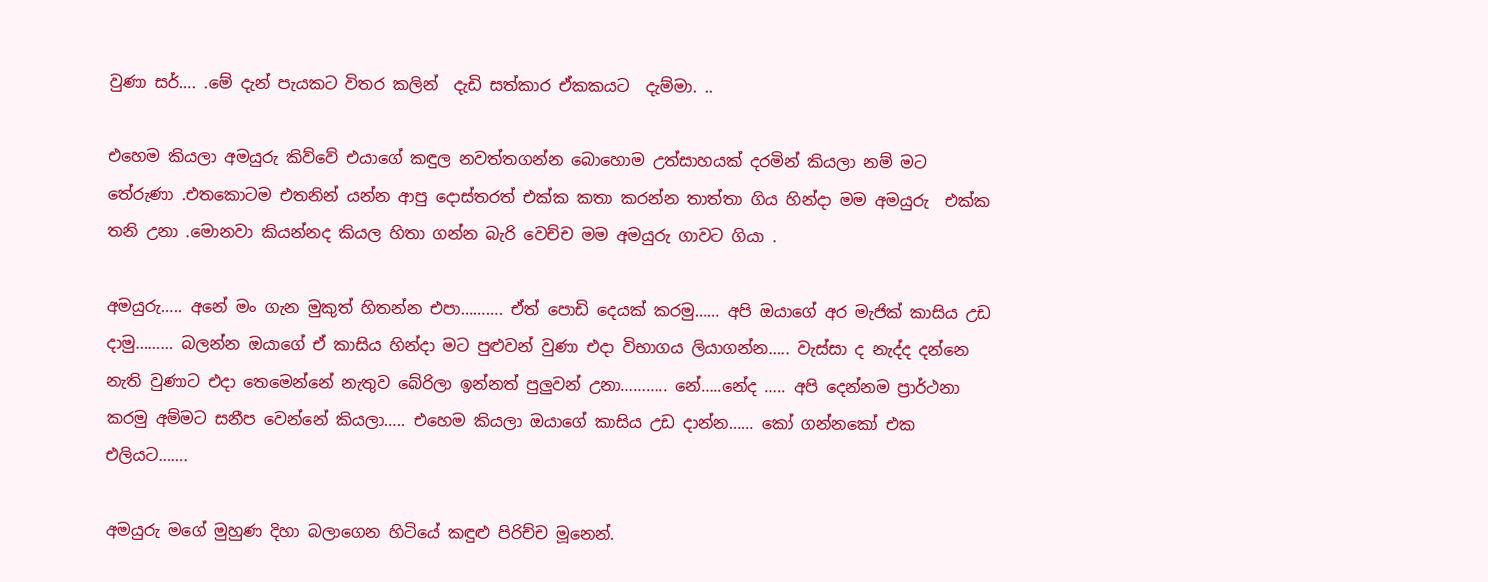වුණා සර්…. .මේ දැන් පැයකට විතර කලින්  දැඩි සත්කාර ඒකකයට  දැම්මා. ..

එහෙම කියලා අමයුරු කිව්වේ එයාගේ කඳුල නවත්තගන්න බොහොම උත්සාහයක් දරමින් කියලා නම් මට තේරුණා .එතකොටම එතනින් යන්න ආපු දොස්තරත් එක්ක කතා කරන්න තාත්තා ගිය හින්දා මම අමයුරු  එක්ක තනි උනා .මොනවා කියන්නද කියල හිතා ගන්න බැරි වෙච්ච මම අමයුරු ගාවට ගියා .

අමයුරු….. අනේ මං ගැන මුකුත් හිතන්න එපා………. ඒත් පොඩි දෙයක් කරමු…… අපි ඔයාගේ අර මැජික් කාසිය උඩ දාමු……… බලන්න ඔයාගේ ඒ කාසිය හින්දා මට පුළුවන් වුණා එදා විභාගය ලියාගන්න….. වැස්සා ද නැද්ද දන්නෙ නැති වුණාට එදා තෙමෙන්නේ නැතුව බේරිලා ඉන්නත් පුලුවන් උනා……….. නේ…..නේද ….. අපි දෙන්නම ප්‍රාර්ථනා කරමු අම්මට සනීප වෙන්නේ කියලා….. එහෙම කියලා ඔයාගේ කාසිය උඩ දාන්න…… කෝ ගන්නකෝ එක එලියට…….

අමයුරු මගේ මුහුණ දිහා බලාගෙන හිටියේ කඳුළු පිරිච්ච මූනෙන්.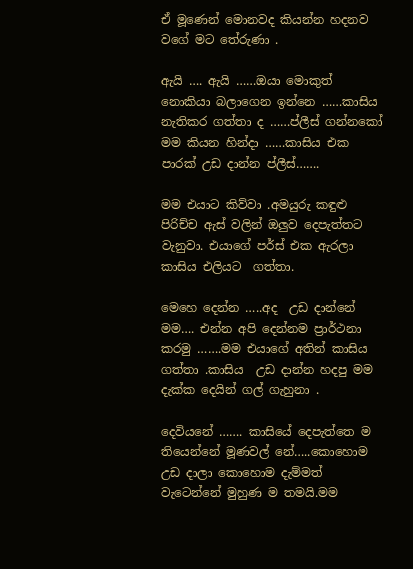ඒ මූණෙන් මොනවද කියන්න හදනව වගේ මට තේරුණා .

ඇයි …. ඇයි ……ඔයා මොකුත් නොකියා බලාගෙන ඉන්නෙ ……කාසිය නැතිකර ගත්තා ද ……ප්ලීස් ගන්නකෝ මම කියන හින්දා ……කාසිය එක පාරක් උඩ දාන්න ප්ලීස්…….

මම එයාට කිව්වා .අමයුරු කඳුළු පිරිච්ච ඇස් වලින් ඔලුව දෙපැත්තට වැනුවා. එයාගේ පර්ස් එක ඇරලා  කාසිය එලියට  ගත්තා.

මෙහෙ දෙන්න …..අද  උඩ දාන්නේ මම…. එන්න අපි දෙන්නම ප්‍රාර්ථනා කරමු …….මම එයාගේ අතින් කාසිය ගත්තා .කාසිය  උඩ දාන්න හදපු මම දැක්ක දෙයින් ගල් ගැහුනා .

දෙවියනේ ……. කාසියේ දෙපැත්තෙ ම තියෙන්නේ මූණවල් නේ…..කොහොම උඩ දාලා කොහොම දැම්මත් වැටෙන්නේ මුහුණ ම තමයි.මම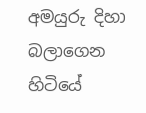අමයුරු දිහා   බලාගෙන හිටියේ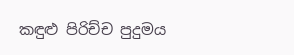කඳුළු පිරිච්ච පුදුමය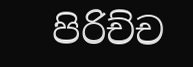පිරිච්ච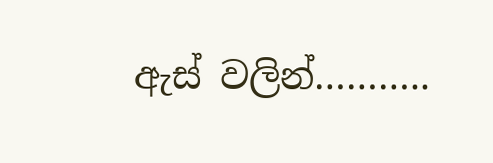ඇස් වලින්………..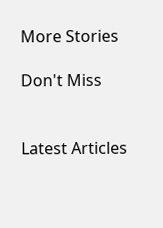More Stories

Don't Miss


Latest Articles